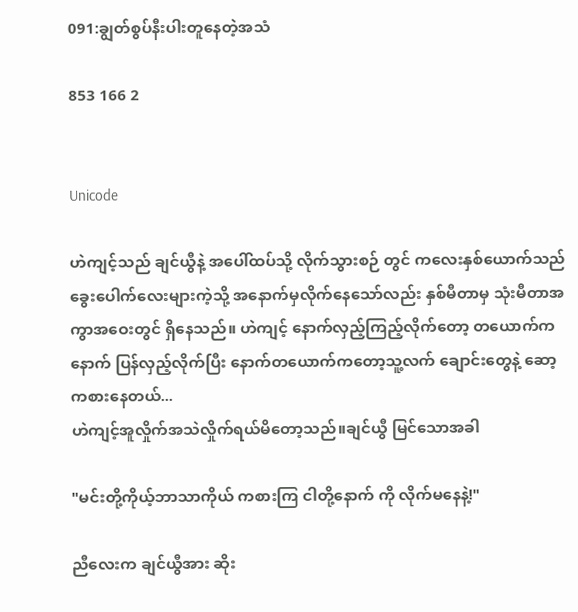091:ချွတ်စွပ်နီးပါးတူနေတဲ့အသံ

853 166 2


Unicode

ဟဲကျင့်သည် ချင်ယွီနဲ့ အပေါ်ထပ်သို့ လိုက်သွားစဉ် တွင် ကလေးနှစ်ယောက်သည် ခွေးပေါက်လေးများကဲ့သို့ အနောက်မှလိုက်နေသော်လည်း နှစ်မီတာမှ သုံးမီတာအကွာအဝေးတွင် ရှိနေသည်။ ဟဲကျင့် နောက်လှည့်ကြည့်လိုက်တော့ တယောက်က နောက် ပြန်လှည့်လိုက်ပြီး နောက်တယောက်ကတော့သူ့လက် ချောင်းတွေနဲ့ ဆော့ကစားနေတယ်...
ဟဲကျင့်အူလှိုက်အသဲလှိုက်ရယ်မိတော့သည်။ချင်ယွီ မြင်သောအခါ

"မင်းတို့ကိုယ့်ဘာသာကိုယ် ကစားကြ ငါတို့နောက် ကို လိုက်မနေနဲ့!"

ညီလေးက ချင်ယွီအား ဆိုး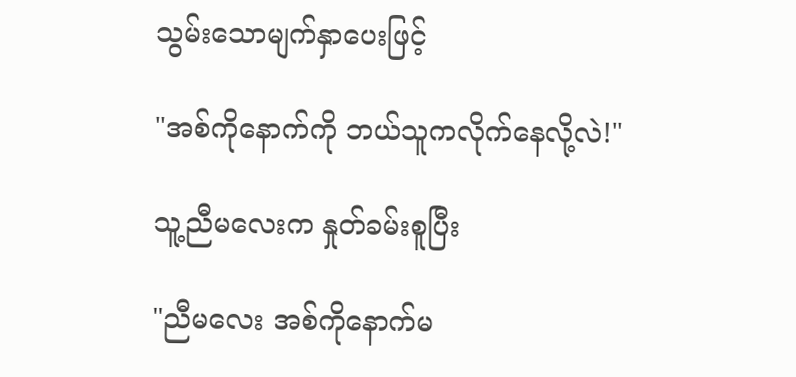သွမ်းသောမျက်နှာပေးဖြင့်

"အစ်ကိုနောက်ကို ဘယ်သူကလိုက်နေလို့လဲ!"

သူ့ညီမလေးက နှုတ်ခမ်းစူပြီး

"ညီမလေး အစ်ကိုနောက်မ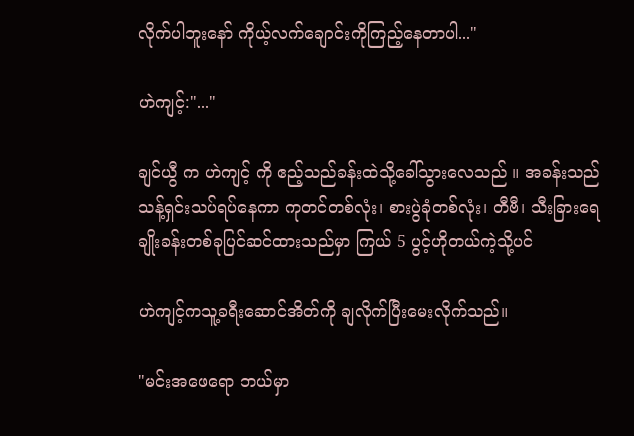လိုက်ပါဘူးနော် ကိုယ့်လက်ချောင်းကိုကြည့်နေတာပါ..."

ဟဲကျင့်:"..."

ချင်ယွီ က ဟဲကျင့် ကို ဧည့်သည်ခန်းထဲသို့ခေါ်သွားလေသည် ။ အခန်းသည် သန့်ရှင်းသပ်ရပ်နေကာ ကုတင်တစ်လုံး၊ စားပွဲခုံတစ်လုံး၊ တီဗီ၊ သီးခြားရေချိုးခန်းတစ်ခုပြင်ဆင်ထားသည်မှာ ကြယ် 5 ပွင့်ဟိုတယ်ကဲ့သို့ပင်

ဟဲကျင့်ကသူ့ခရီးဆောင်အိတ်ကို ချလိုက်ပြီးမေးလိုက်သည်။

"မင်းအဖေရော ဘယ်မှာ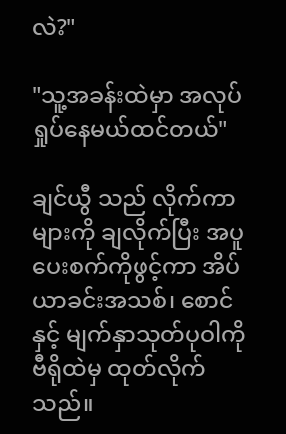လဲ?"

"သူ့အခန်းထဲမှာ အလုပ်ရှုပ်နေမယ်ထင်တယ်"

ချင်ယွီ သည် လိုက်ကာများကို ချလိုက်ပြီး အပူပေးစက်ကိုဖွင့်ကာ အိပ်ယာခင်းအသစ်၊ စောင်နှင့် မျက်နှာသုတ်ပုဝါကို ဗီရိုထဲမှ ထုတ်လိုက်သည်။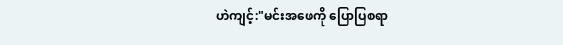ဟဲကျင့်:"မင်းအဖေကို ပြောပြစရာ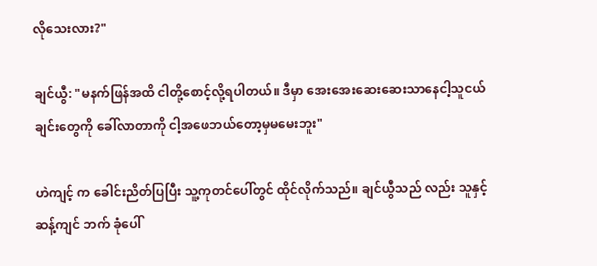လိုသေးလား?"

ချင်ယွီ: "မနက်ဖြန်အထိ ငါတို့စောင့်လို့ရပါတယ်။ ဒီမှာ အေးအေးဆေးဆေးသာနေငါ့သူငယ်ချင်းတွေကို ခေါ်လာတာကို ငါ့အဖေဘယ်တော့မှမမေးဘူး"

ဟဲကျင့် က ခေါင်းညိတ်ပြပြီး သူ့ကုတင်ပေါ်တွင် ထိုင်လိုက်သည်။ ချင်ယွီသည် လည်း သူနှင့် ဆန့်ကျင် ဘက် ခုံပေါ်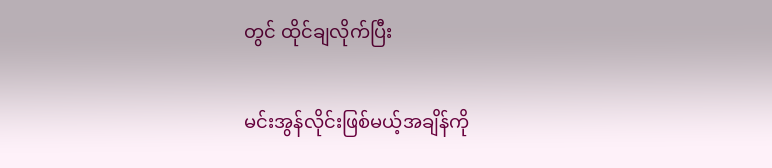တွင် ထိုင်ချလိုက်ပြီး

မင်းအွန်လိုင်းဖြစ်မယ့်အချိန်ကို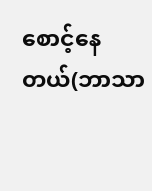စောင့်နေတယ်(ဘာသာ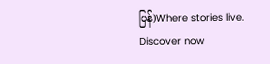ပြန်)Where stories live. Discover now